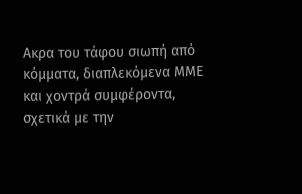Ακρα του τάφου σιωπή από κόμματα, διαπλεκόμενα ΜΜΕ και χοντρά συμφέροντα, σχετικά με την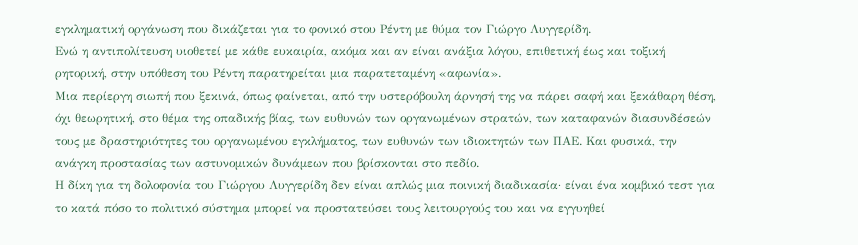εγκληματική οργάνωση που δικάζεται για το φονικό στου Ρέντη με θύμα τον Γιώργο Λυγγερίδη.
Ενώ η αντιπολίτευση υιοθετεί με κάθε ευκαιρία, ακόμα και αν είναι ανάξια λόγου, επιθετική έως και τοξική ρητορική, στην υπόθεση του Ρέντη παρατηρείται μια παρατεταμένη «αφωνία».
Μια περίεργη σιωπή που ξεκινά, όπως φαίνεται, από την υστερόβουλη άρνησή της να πάρει σαφή και ξεκάθαρη θέση, όχι θεωρητική, στο θέμα της οπαδικής βίας, των ευθυνών των οργανωμένων στρατών, των καταφανών διασυνδέσεών τους με δραστηριότητες του οργανωμένου εγκλήματος, των ευθυνών των ιδιοκτητών των ΠΑΕ. Και φυσικά, την ανάγκη προστασίας των αστυνομικών δυνάμεων που βρίσκονται στο πεδίο.
Η δίκη για τη δολοφονία του Γιώργου Λυγγερίδη δεν είναι απλώς μια ποινική διαδικασία· είναι ένα κομβικό τεστ για το κατά πόσο το πολιτικό σύστημα μπορεί να προστατεύσει τους λειτουργούς του και να εγγυηθεί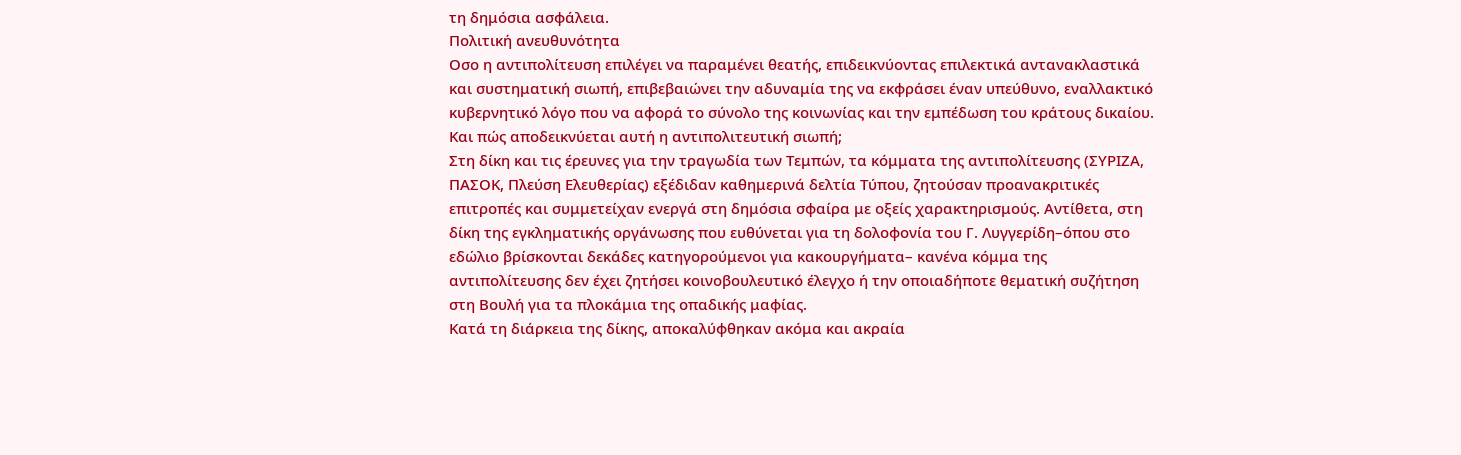τη δημόσια ασφάλεια.
Πολιτική ανευθυνότητα
Oσο η αντιπολίτευση επιλέγει να παραμένει θεατής, επιδεικνύοντας επιλεκτικά αντανακλαστικά και συστηματική σιωπή, επιβεβαιώνει την αδυναμία της να εκφράσει έναν υπεύθυνο, εναλλακτικό κυβερνητικό λόγο που να αφορά το σύνολο της κοινωνίας και την εμπέδωση του κράτους δικαίου. Και πώς αποδεικνύεται αυτή η αντιπολιτευτική σιωπή;
Στη δίκη και τις έρευνες για την τραγωδία των Τεμπών, τα κόμματα της αντιπολίτευσης (ΣΥΡΙΖΑ, ΠΑΣΟΚ, Πλεύση Ελευθερίας) εξέδιδαν καθημερινά δελτία Τύπου, ζητούσαν προανακριτικές επιτροπές και συμμετείχαν ενεργά στη δημόσια σφαίρα με οξείς χαρακτηρισμούς. Αντίθετα, στη δίκη της εγκληματικής οργάνωσης που ευθύνεται για τη δολοφονία του Γ. Λυγγερίδη–όπου στο εδώλιο βρίσκονται δεκάδες κατηγορούμενοι για κακουργήματα– κανένα κόμμα της αντιπολίτευσης δεν έχει ζητήσει κοινοβουλευτικό έλεγχο ή την οποιαδήποτε θεματική συζήτηση στη Βουλή για τα πλοκάμια της οπαδικής μαφίας.
Κατά τη διάρκεια της δίκης, αποκαλύφθηκαν ακόμα και ακραία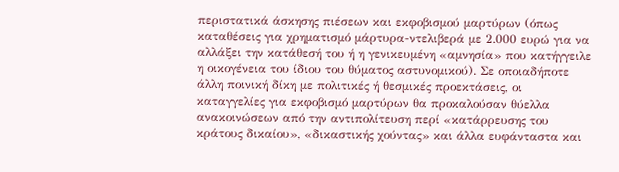περιστατικά άσκησης πιέσεων και εκφοβισμού μαρτύρων (όπως καταθέσεις για χρηματισμό μάρτυρα-ντελιβερά με 2.000 ευρώ για να αλλάξει την κατάθεσή του ή η γενικευμένη «αμνησία» που κατήγγειλε η οικογένεια του ίδιου του θύματος αστυνομικού). Σε οποιαδήποτε άλλη ποινική δίκη με πολιτικές ή θεσμικές προεκτάσεις, οι καταγγελίες για εκφοβισμό μαρτύρων θα προκαλούσαν θύελλα ανακοινώσεων από την αντιπολίτευση περί «κατάρρευσης του κράτους δικαίου», «δικαστικής χούντας» και άλλα ευφάνταστα και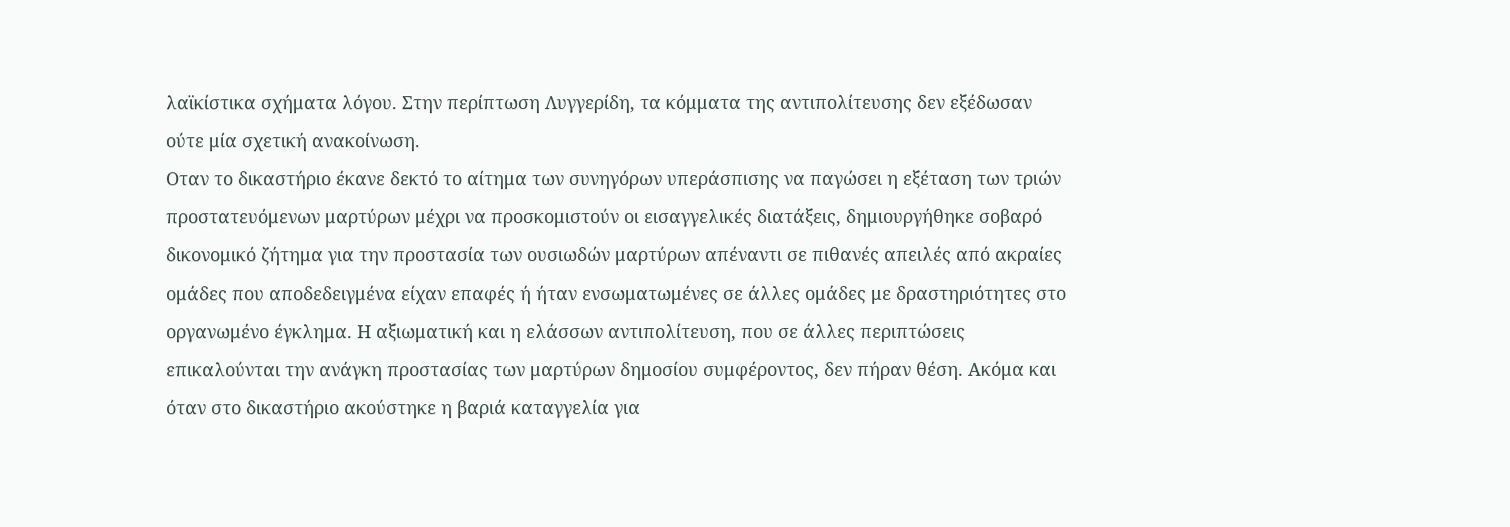λαϊκίστικα σχήματα λόγου. Στην περίπτωση Λυγγερίδη, τα κόμματα της αντιπολίτευσης δεν εξέδωσαν ούτε μία σχετική ανακοίνωση.
Οταν το δικαστήριο έκανε δεκτό το αίτημα των συνηγόρων υπεράσπισης να παγώσει η εξέταση των τριών προστατευόμενων μαρτύρων μέχρι να προσκομιστούν οι εισαγγελικές διατάξεις, δημιουργήθηκε σοβαρό δικονομικό ζήτημα για την προστασία των ουσιωδών μαρτύρων απέναντι σε πιθανές απειλές από ακραίες ομάδες που αποδεδειγμένα είχαν επαφές ή ήταν ενσωματωμένες σε άλλες ομάδες με δραστηριότητες στο οργανωμένο έγκλημα. Η αξιωματική και η ελάσσων αντιπολίτευση, που σε άλλες περιπτώσεις επικαλούνται την ανάγκη προστασίας των μαρτύρων δημοσίου συμφέροντος, δεν πήραν θέση. Ακόμα και όταν στο δικαστήριο ακούστηκε η βαριά καταγγελία για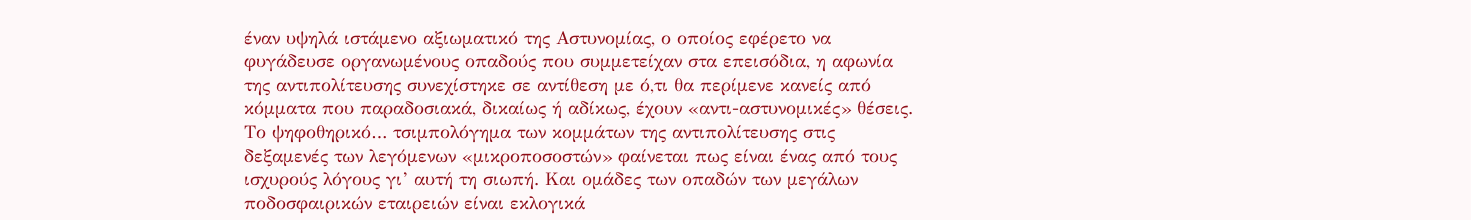έναν υψηλά ιστάμενο αξιωματικό της Αστυνομίας, ο οποίος εφέρετο να φυγάδευσε οργανωμένους οπαδούς που συμμετείχαν στα επεισόδια, η αφωνία της αντιπολίτευσης συνεχίστηκε σε αντίθεση με ό,τι θα περίμενε κανείς από κόμματα που παραδοσιακά, δικαίως ή αδίκως, έχουν «αντι-αστυνομικές» θέσεις.
Το ψηφοθηρικό… τσιμπολόγημα των κομμάτων της αντιπολίτευσης στις δεξαμενές των λεγόμενων «μικροποσοστών» φαίνεται πως είναι ένας από τους ισχυρούς λόγους γι’ αυτή τη σιωπή. Και ομάδες των οπαδών των μεγάλων ποδοσφαιρικών εταιρειών είναι εκλογικά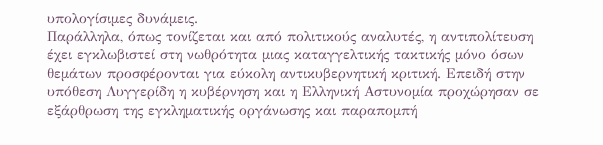υπολογίσιμες δυνάμεις.
Παράλληλα, όπως τονίζεται και από πολιτικούς αναλυτές, η αντιπολίτευση έχει εγκλωβιστεί στη νωθρότητα μιας καταγγελτικής τακτικής μόνο όσων θεμάτων προσφέρονται για εύκολη αντικυβερνητική κριτική. Επειδή στην υπόθεση Λυγγερίδη η κυβέρνηση και η Ελληνική Αστυνομία προχώρησαν σε εξάρθρωση της εγκληματικής οργάνωσης και παραπομπή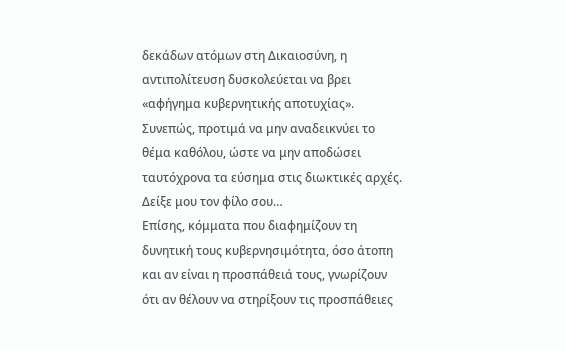δεκάδων ατόμων στη Δικαιοσύνη, η αντιπολίτευση δυσκολεύεται να βρει «αφήγημα κυβερνητικής αποτυχίας». Συνεπώς, προτιμά να μην αναδεικνύει το θέμα καθόλου, ώστε να μην αποδώσει ταυτόχρονα τα εύσημα στις διωκτικές αρχές.
Δείξε μου τον φίλο σου…
Επίσης, κόμματα που διαφημίζουν τη δυνητική τους κυβερνησιμότητα, όσο άτοπη και αν είναι η προσπάθειά τους, γνωρίζουν ότι αν θέλουν να στηρίξουν τις προσπάθειες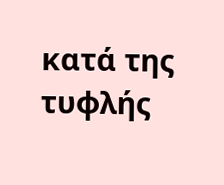κατά της τυφλής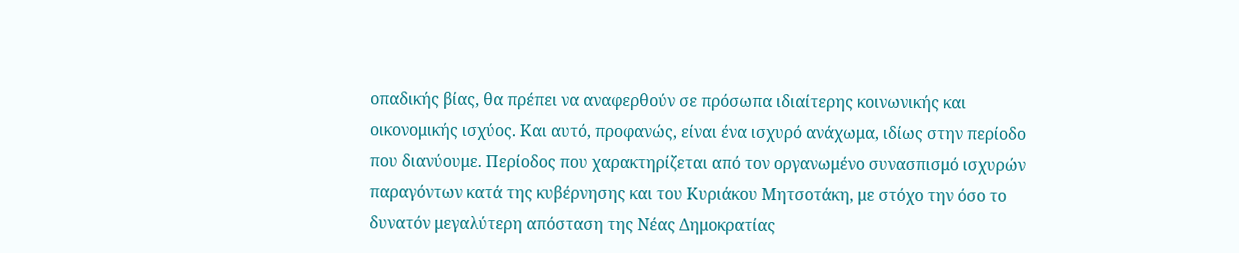οπαδικής βίας, θα πρέπει να αναφερθούν σε πρόσωπα ιδιαίτερης κοινωνικής και οικονομικής ισχύος. Και αυτό, προφανώς, είναι ένα ισχυρό ανάχωμα, ιδίως στην περίοδο που διανύουμε. Περίοδος που χαρακτηρίζεται από τον οργανωμένο συνασπισμό ισχυρών παραγόντων κατά της κυβέρνησης και του Κυριάκου Μητσοτάκη, με στόχο την όσο το δυνατόν μεγαλύτερη απόσταση της Νέας Δημοκρατίας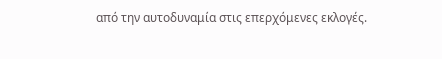από την αυτοδυναμία στις επερχόμενες εκλογές.